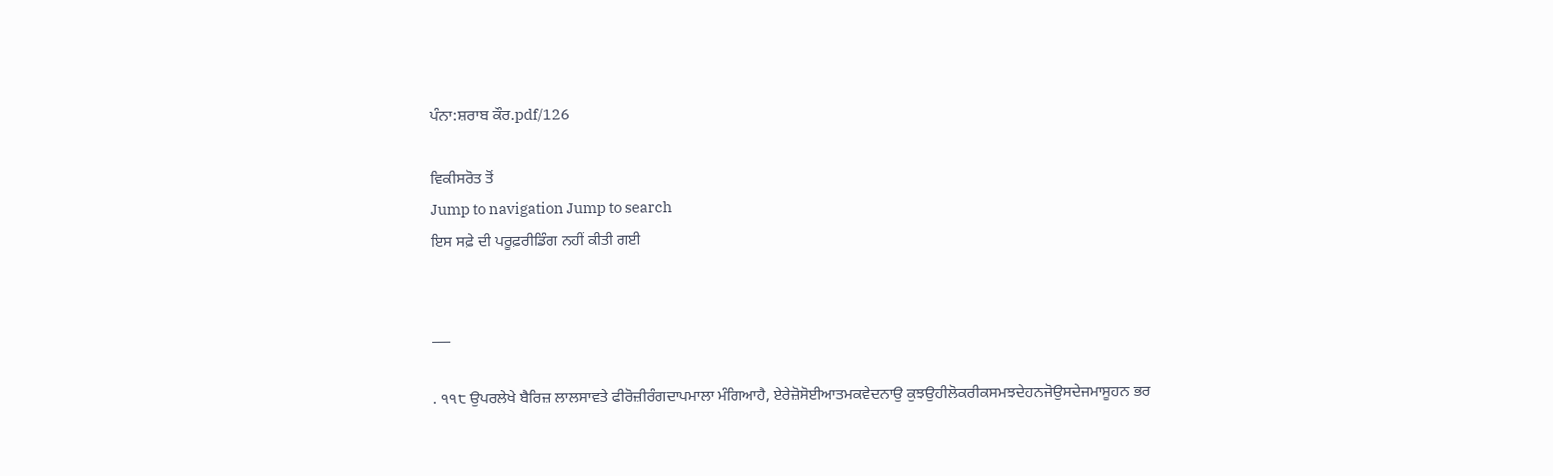ਪੰਨਾ:ਸ਼ਰਾਬ ਕੌਰ.pdf/126

ਵਿਕੀਸਰੋਤ ਤੋਂ
Jump to navigation Jump to search
ਇਸ ਸਫ਼ੇ ਦੀ ਪਰੂਫ਼ਰੀਡਿੰਗ ਨਹੀਂ ਕੀਤੀ ਗਈ


___

. ੧੧੮ ਉਪਰਲੇਖੇ ਬੈਰਿਜ਼ ਲਾਲਸਾਵਤੇ ਫੀਰੋਜ਼ੀਰੰਗਦਾਪਮਾਲਾ ਮੰਗਿਆਹੈ, ਏਰੇਜ਼ੋਸੋਈਆਤਮਕਵੇਦਨਾਉ ਕੁਝਉਹੀਲੋਕਰੀਕਸਮਝਦੇਹਨਜੋਉਸਦੇਜਮਾਸੂਹਨ ਭਰ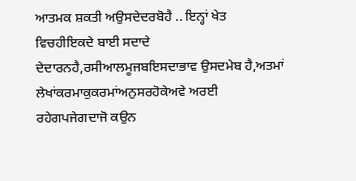ਆਤਮਕ ਸ਼ਕਤੀ ਅਉਸਦੇਦਰਬੋਹੈ .. ਇਨ੍ਹਾਂ ਖੇਤ ਵਿਚਹੀਇਕਦੇ ਬਾਈ ਸਦਾਦੇ ਦੇਦਾਰਨਹੈ,ਰਸੀਆਲਮੂਜਬਇਸਦਾਭਾਵ ਉਸਦਮੇਬ ਹੈ,ਅਤਮਾਂ ਲੇਖਾਂਕਰਮਾਕੁਕਰਮਾਂਅਨੁਸਰਹੋਕੇਅਵੇ ਅਰਈ ਰਹੇਗਪਜੇਗਦਾਜੋ ਕਉਨ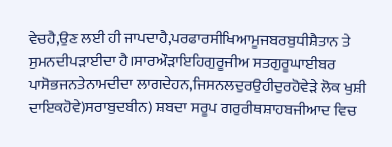ਵੇਚਹੈ,ਉਣ ਲਈ ਹੀ ਜਾਪਦਾਹੈ,ਪਰਫਾਰਸੀਖਿਆਮੂਜਬਰਬੁਧੀਸ਼ੈਤਾਨ ਤੇ ਸੁਮਨਦੀਪੜਾਈਦਾ ਹੈ।ਸਾਰਔੜਾਇਹਿਗੁਰੂਜੀਅ ਸਤਗੁਰੂਘਾਈਬਰ ਪਾਸੋਭਜਨਤੇਨਾਮਦੀਦਾ ਲਾਗਦੇਹਨ,ਜਿਸਨਲਦੁਰਉਹੀਦੁਰਹੋਵੇੜੇ ਲੋਕ ਖੁਸ਼ੀ ਦਾਇਕਹੋਵੇ)ਸਰਾਬੁਦਬੀਨ) ਸ਼ਬਦਾ ਸਰੂਪ ਗਰੁਰੀਥਸ਼ਾਹਬਜੀਆਦ ਵਿਚ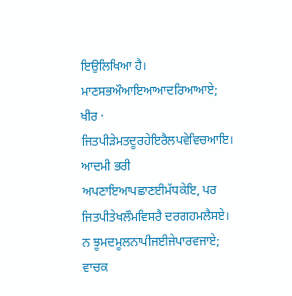ਇਉਲਿਖਿਆ ਹੈ। ਮਾਣਸਭਔਆਇਆਆਦਰਿਆਆਏ; ਖੀਰ · ਜਿਤਪੀੜੇਮਤਦੂਰਹੇਇਰੈਲਪਵੇਵਿਚਆਇ। ਆਦਮੀ ਭਰੀ ਅਪਣਾਇਆਪਛਾਣਈਮੱਧਕੇਇ, ਪਰ ਜਿਤਪੀਤੇਖਲੌਮਵਿਸਰੈ ਦਰਗਹਮਲੈਸਏ। ਨ ਝੂਮਦਮੂਲਨਾਪੀਜਈਜੇਪਾਰਵਜਾਏ; ਵਾਚਕ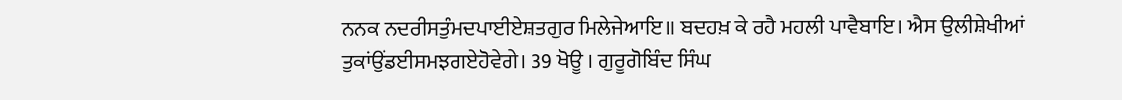ਨਨਕ ਨਦਰੀਸਤੁੰਮਦਪਾਈਏਸ਼ਤਗੁਰ ਮਿਲੇਜੇਆਇ॥ ਬਦਹਖ਼ ਕੇ ਰਹੈ ਮਹਲੀ ਪਾਵੈਬਾਇ। ਐਸ ਉਲੀਸ਼ੇਖੀਆਂ ਤੁਕਾਂਉਂਡਈਸਮਝਗਏਹੋਵੇਗੇ। 39 ਖੋਊ । ਗੁਰੂਗੋਬਿੰਦ ਸਿੰਘ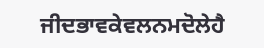ਜੀਦਭਾਵਕੇਵਲਨਮਦੋਲੇਹੈ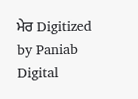ਮੇਰ Digitized by Paniab Digital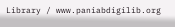Library / www.paniabdigilib.org